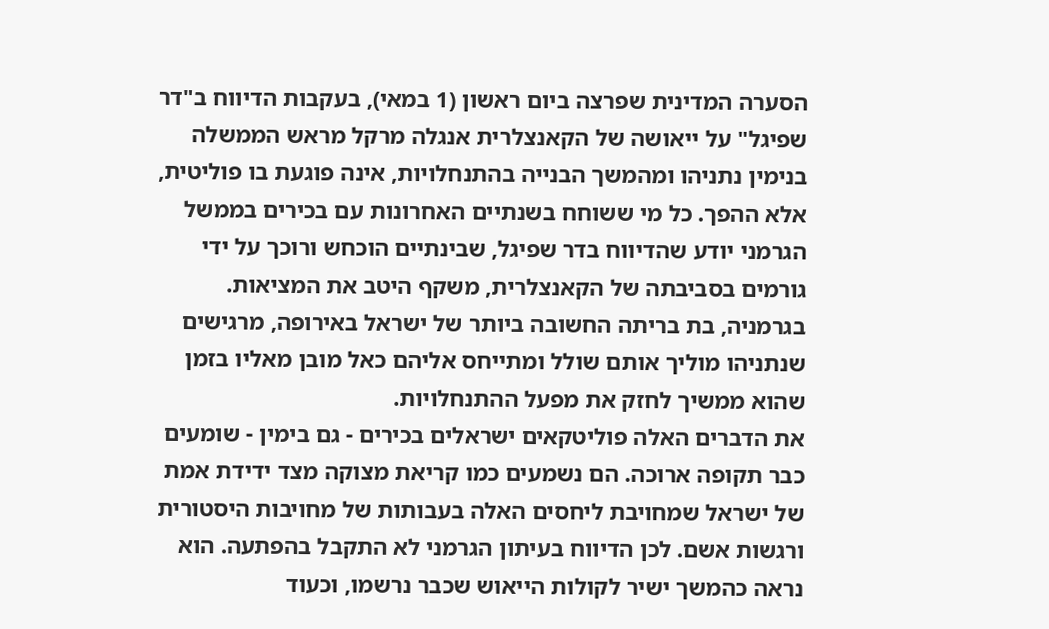הסערה המדינית שפרצה ביום ראשון (1 במאי), בעקבות הדיווח ב"דר שפיגל" על ייאושה של הקאנצלרית אנגלה מרקל מראש הממשלה בנימין נתניהו ומהמשך הבנייה בהתנחלויות, אינה פוגעת בו פוליטית, אלא ההפך. כל מי ששוחח בשנתיים האחרונות עם בכירים בממשל הגרמני יודע שהדיווח בדר שפיגל, שבינתיים הוכחש ורוכך על ידי גורמים בסביבתה של הקאנצלרית, משקף היטב את המציאות. בגרמניה, בת בריתה החשובה ביותר של ישראל באירופה, מרגישים שנתניהו מוליך אותם שולל ומתייחס אליהם כאל מובן מאליו בזמן שהוא ממשיך לחזק את מפעל ההתנחלויות.
את הדברים האלה פוליטקאים ישראלים בכירים - גם בימין - שומעים כבר תקופה ארוכה. הם נשמעים כמו קריאת מצוקה מצד ידידת אמת של ישראל שמחויבת ליחסים האלה בעבותות של מחויבות היסטורית ורגשות אשם. לכן הדיווח בעיתון הגרמני לא התקבל בהפתעה. הוא נראה כהמשך ישיר לקולות הייאוש שכבר נרשמו, וכעוד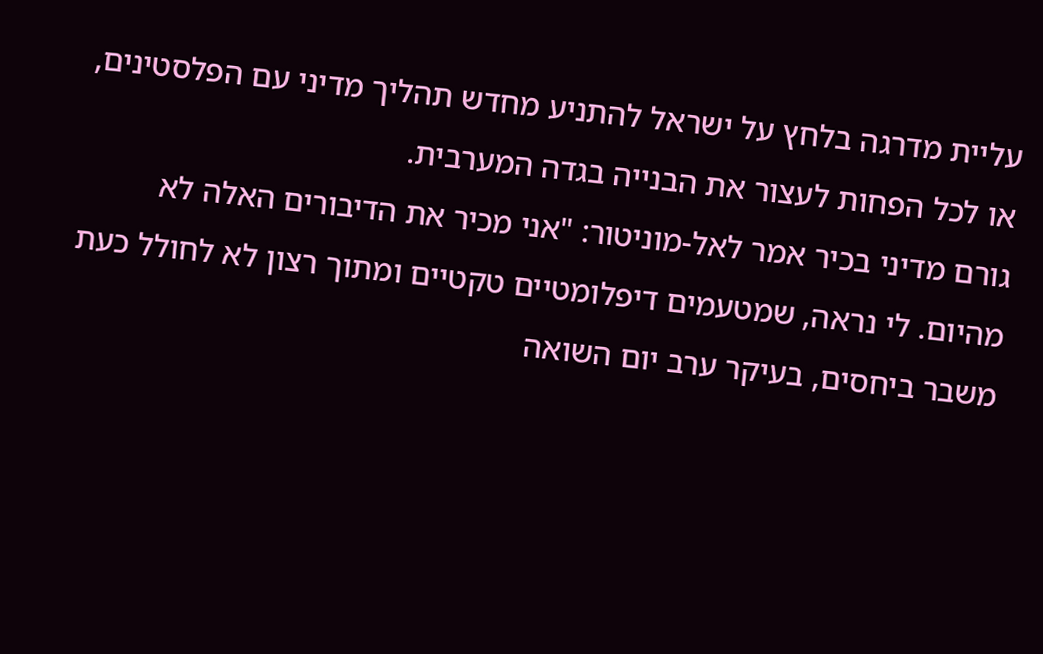עליית מדרגה בלחץ על ישראל להתניע מחדש תהליך מדיני עם הפלסטינים, או לכל הפחות לעצור את הבנייה בגדה המערבית.
גורם מדיני בכיר אמר לאל-מוניטור: "אני מכיר את הדיבורים האלה לא מהיום. לי נראה, שמטעמים דיפלומטיים טקטיים ומתוך רצון לא לחולל כעת משבר ביחסים, בעיקר ערב יום השואה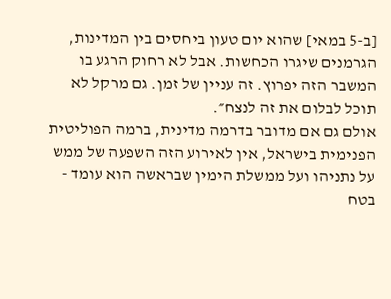[ב-5 במאי] שהוא יום טעון ביחסים בין המדינות, הגרמנים שיגרו הכחשות. אבל לא רחוק הרגע בו המשבר הזה יפרוץ. זה עניין של זמן. גם מרקל לא תוכל לבלום את זה לנצח״.
אולם גם אם מדובר בדרמה מדינית, ברמה הפוליטית הפנימית בישראל, אין לאירוע הזה השפעה של ממש על נתניהו ועל ממשלת הימין שבראשה הוא עומד - בטח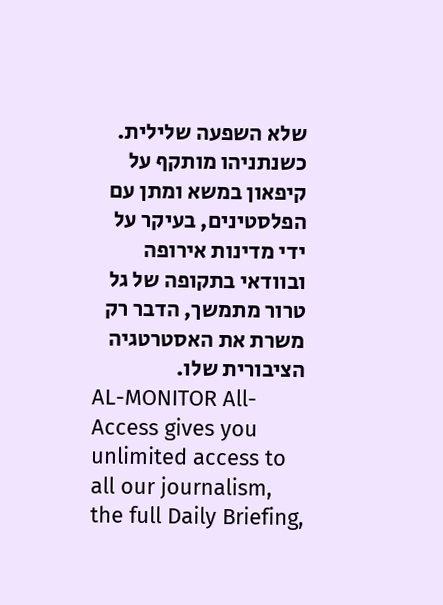שלא השפעה שלילית. כשנתניהו מותקף על קיפאון במשא ומתן עם הפלסטינים, בעיקר על ידי מדינות אירופה ובוודאי בתקופה של גל טרור מתמשך, הדבר רק משרת את האסטרטגיה הציבורית שלו.
AL-MONITOR All-Access gives you unlimited access to all our journalism, the full Daily Briefing,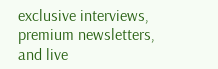exclusive interviews, premium newsletters, and live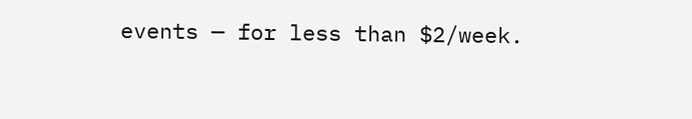events — for less than $2/week.